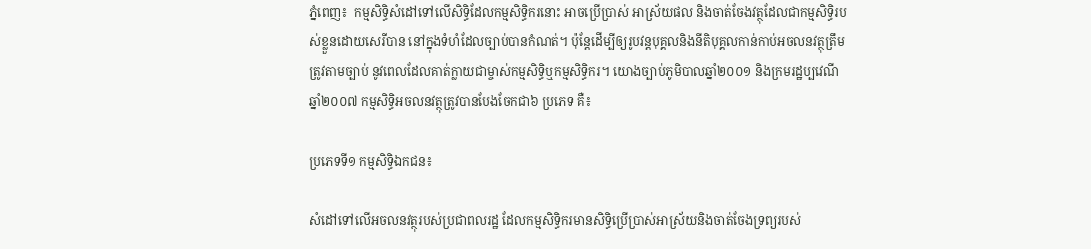ភ្នំពេញ៖  កម្មសិទ្ធិសំដៅទៅលើសិទ្ធិដែលកម្មសិទ្ធិករនោះ អាចប្រើប្រាស់ អាស្រ័យផល និងចាត់ចែងវត្ថុដែលជាកម្មសិទ្ធិរបស់ខ្លួនដោយសេរីបាន នៅក្នុងទំហំដែលច្បាប់បានកំណត់។ ប៉ុន្តែដើម្បីឲ្យរូបវន្តបុគ្គលនិងនីតិបុគ្គលកាន់កាប់អចលនវត្ថុត្រឹមត្រូវតាមច្បាប់ នូវពេលដែលគាត់ក្លាយជាម្ចាស់កម្មសិទ្ធិឬកម្មសិទ្ធិករ។ យោងច្បាប់ភូមិបាលឆ្នាំ២០០១ និងក្រមរដ្ឋប្បវេណីឆ្នាំ២០០៧ កម្មសិទ្ធិអចលនវត្ថុត្រូវបានបែងចែកជា៦ ប្រភេទ គឺ៖

ប្រភេទទី១ កម្មសិទ្ធិឯកជន៖

សំដៅទៅលើអចលនវត្ថុរបស់ប្រជាពលរដ្ឋ ដែលកម្មសិទ្ធិករមានសិទ្ធិប្រើប្រាស់អាស្រ័យនិងចាត់ចែងទ្រព្យរបស់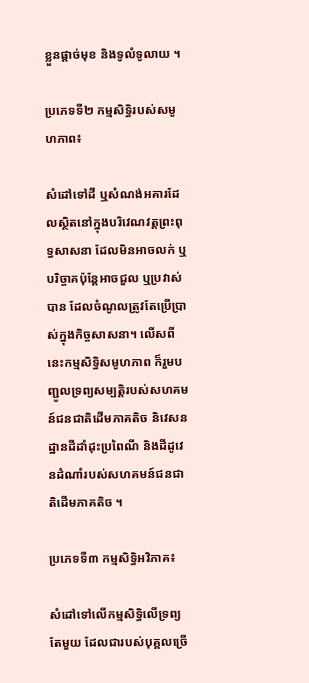ខ្លួនផ្តាច់មុខ និងទូលំទូលាយ ។

ប្រភេទទី២ កម្មសិទ្ធិរបស់សមូហភាព៖

សំដៅទៅដី ឬសំណង់អគារដែលស្ថិតនៅក្នុងបរិវេណវត្តព្រះពុទ្ធសាសនា ដែលមិនអាចលក់ ឬបរិច្ចាគប៉ុន្តែអាចជួល ឬប្រវាស់បាន ដែលចំណូលត្រូវតែប្រើប្រាស់ក្នុងកិច្ចសាសនា។ លើសពីនេះកម្មសិទ្ធិសមូហភាព ក៏រួមបញ្ជូលទ្រព្យសម្បត្តិរបស់សហគមន៍ជនជាតិដើមភាគតិច និវេសនដ្ឋានដីដាំដុះប្រពៃណី និងដីដូវេនដំណាំរបស់សហគមន៍ជនជាតិដើមភាគតិច ។

ប្រភេទទី៣ កម្មសិទ្ធិអវិភាគ៖

សំដៅទៅលើកម្មសិទ្ធិលើទ្រព្យតែមួយ ដែលជារបស់បុគ្គលច្រើ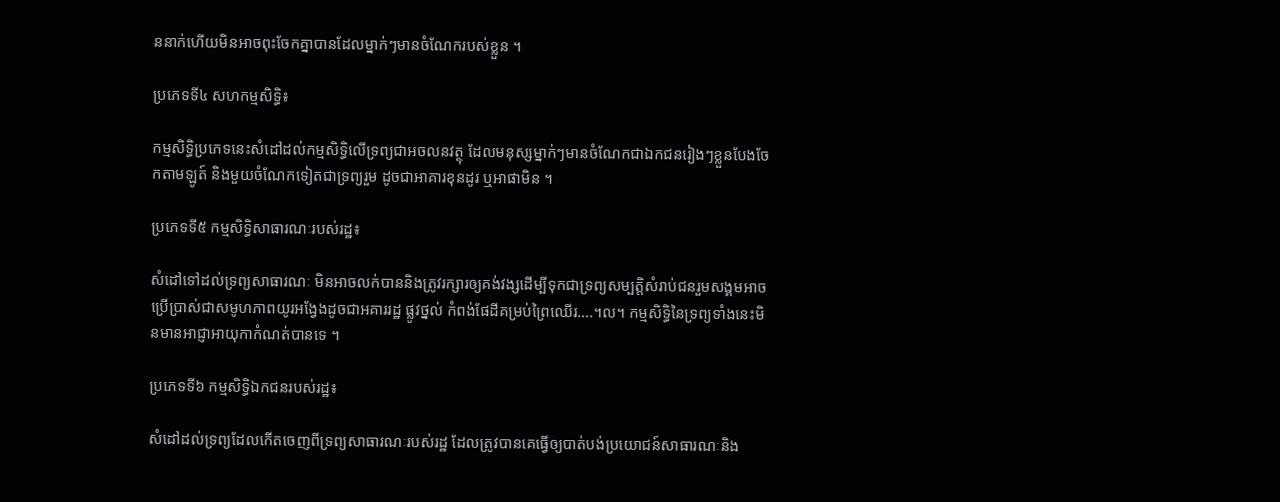ននាក់ហើយមិនអាចពុះចែកគ្នាបានដែលម្នាក់ៗមានចំណែករបស់ខ្លួន ។

ប្រភេទទី៤ សហកម្មសិទ្ធិ៖

កម្មសិទ្ធិប្រភេទនេះសំដៅដល់កម្មសិទ្ធិលើទ្រព្យជាអចលនវត្ថុ ដែលមនុស្សម្នាក់ៗមានចំណែកជាឯកជនរៀងៗខ្លួនបែងចែកតាមឡូត៍ និងមួយចំណែកទៀតជាទ្រព្យរួម ដូចជាអាគារខុនដូរ ឬអាផាមិន ។

ប្រភេទទី៥ កម្មសិទ្ធិសាធារណៈរបស់រដ្ឋ៖

សំដៅទៅដល់ទ្រព្យសាធារណៈ មិនអាចលក់បាននិងត្រូវរក្សារឲ្យគង់វង្សដើម្បីទុកជាទ្រព្យសម្បត្តិសំរាប់ជនរួមសង្គមអាចប្រើប្រាស់ជាសមូហភាពយូរអង្វែងដូចជាអគាររដ្ឋ ផ្លូវថ្នល់ កំពង់ផែដីគម្រប់ព្រៃឈើរ….។ល។ កម្មសិទ្ធិនៃទ្រព្យទាំងនេះមិនមានអាជ្ញាអាយុកាកំណត់បានទេ ។

ប្រភេទទី៦ កម្មសិទ្ធិឯកជនរបស់រដ្ឋ៖

សំដៅដល់ទ្រព្យដែលកើតចេញពីទ្រព្យសាធារណៈរបស់រដ្ឋ ដែលត្រូវបានគេធ្វើឲ្យបាត់បង់ប្រយោជន៍សាធារណៈនិង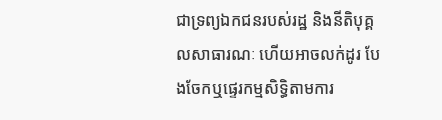ជាទ្រព្យឯកជនរបស់រដ្ឋ និងនីតិបុគ្គលសាធារណៈ ហើយអាចលក់ដូរ បែងចែកឬផ្ទេរកម្មសិទ្ធិតាមការ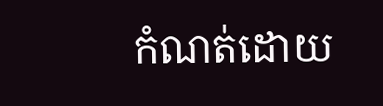កំណត់ដោយ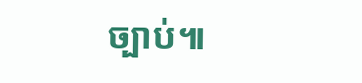ច្បាប់៕